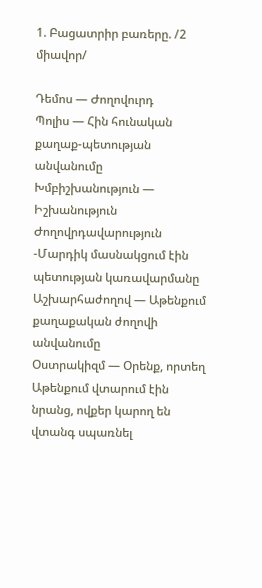1. Բացատրիր բառերը. /2 միավոր/

Դեմոս — Ժողովուրդ
Պոլիս — Հին հունական քաղաք-պետության անվանումը
Խմբիշխանություն — Իշխանություն
Ժողովրդավարություն -Մարդիկ մասնակցում էին պետության կառավարմանը
Աշխարհաժողով — Աթենքում քաղաքական ժողովի անվանումը
Օստրակիզմ — Օրենք, որտեղ Աթենքում վտարում էին նրանց, ովքեր կարող են վտանգ սպառնել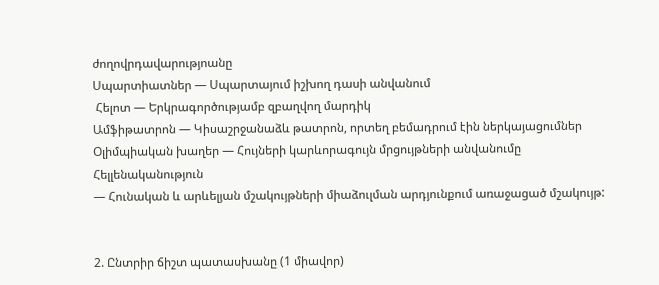ժողովրդավարությոանը
Սպարտիատներ — Սպարտայում իշխող դասի անվանում
 Հելոտ — Երկրագործությամբ զբաղվող մարդիկ
Ամֆիթատրոն — Կիսաշրջանաձև թատրոն, որտեղ բեմադրում էին ներկայացումներ
Օլիմպիական խաղեր — Հույների կարևորագույն մրցույթների անվանումը
Հելլենականություն
— Հունական և արևելյան մշակույթների միաձուլման արդյունքում առաջացած մշակույթ:


2. Ընտրիր ճիշտ պատասխանը (1 միավոր)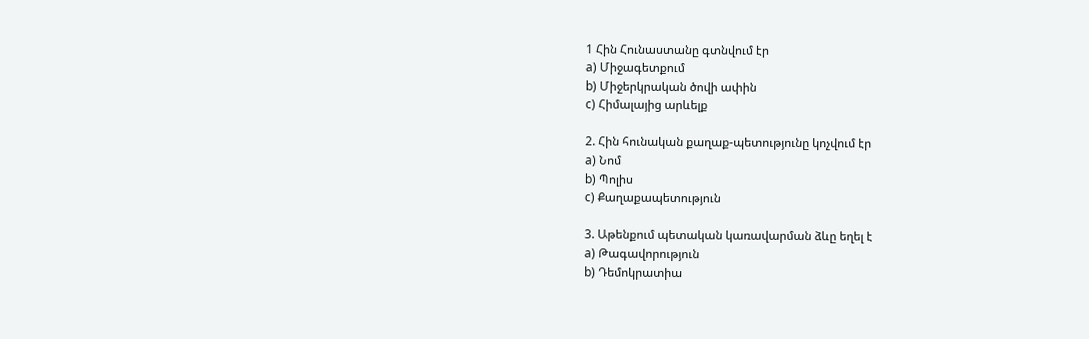1 Հին Հունաստանը գտնվում էր
a) Միջագետքում
b) Միջերկրական ծովի ափին
c) Հիմալայից արևելք

2. Հին հունական քաղաք-պետությունը կոչվում էր
a) Նոմ
b) Պոլիս
c) Քաղաքապետություն

3. Աթենքում պետական կառավարման ձևը եղել է
a) Թագավորություն
b) Դեմոկրատիա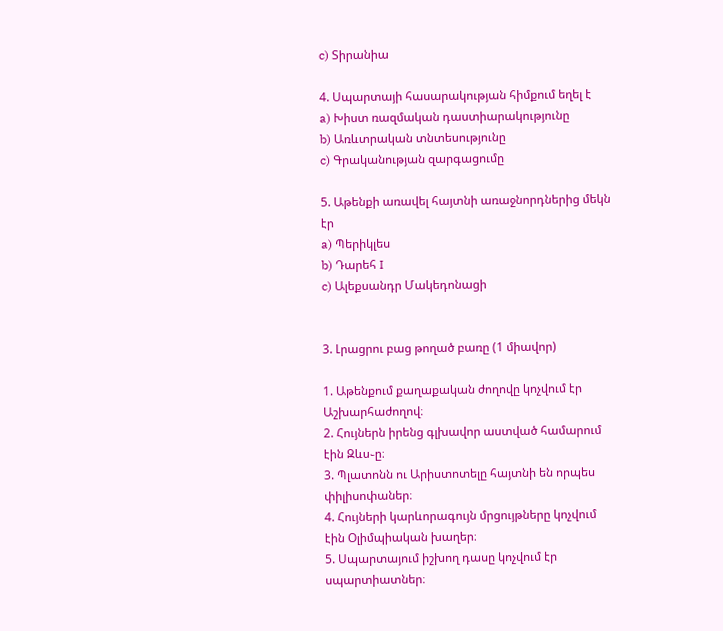c) Տիրանիա

4. Սպարտայի հասարակության հիմքում եղել է
a) Խիստ ռազմական դաստիարակությունը
b) Առևտրական տնտեսությունը
c) Գրականության զարգացումը

5. Աթենքի առավել հայտնի առաջնորդներից մեկն էր
a) Պերիկլես
b) Դարեհ I
c) Ալեքսանդր Մակեդոնացի


3. Լրացրու բաց թողած բառը (1 միավոր)

1. Աթենքում քաղաքական ժողովը կոչվում էր Աշխարհաժողով։
2. Հույներն իրենց գլխավոր աստված համարում էին Զևս֊ը։
3. Պլատոնն ու Արիստոտելը հայտնի են որպես փիլիսոփաներ։
4. Հույների կարևորագույն մրցույթները կոչվում էին Օլիմպիական խաղեր։
5. Սպարտայում իշխող դասը կոչվում էր սպարտիատներ։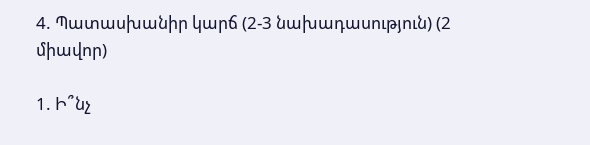4. Պատասխանիր կարճ (2-3 նախադասություն) (2 միավոր)

1. Ի՞նչ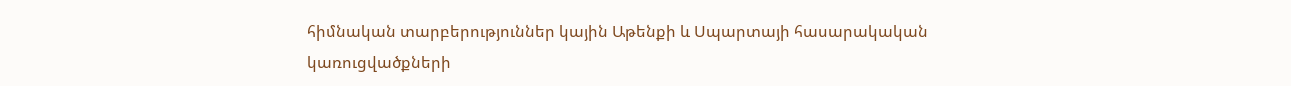հիմնական տարբերություններ կային Աթենքի և Սպարտայի հասարակական կառուցվածքների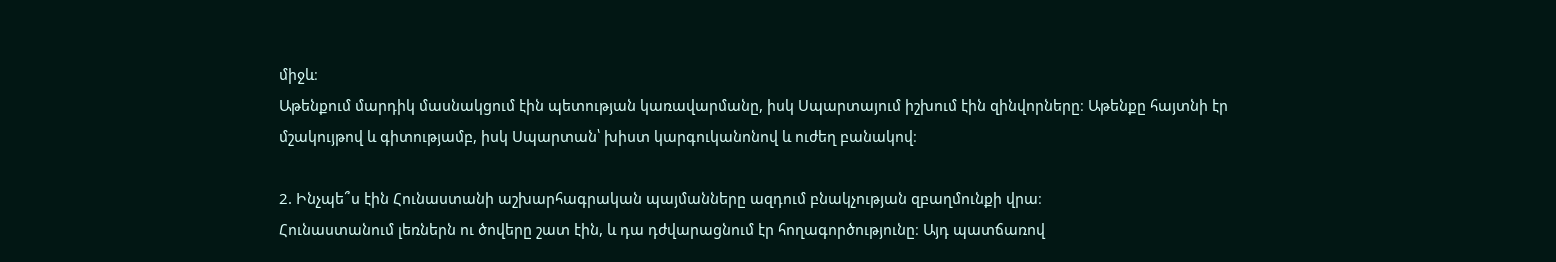միջև։
Աթենքում մարդիկ մասնակցում էին պետության կառավարմանը, իսկ Սպարտայում իշխում էին զինվորները։ Աթենքը հայտնի էր մշակույթով և գիտությամբ, իսկ Սպարտան՝ խիստ կարգուկանոնով և ուժեղ բանակով։

2. Ինչպե՞ս էին Հունաստանի աշխարհագրական պայմանները ազդում բնակչության զբաղմունքի վրա։
Հունաստանում լեռներն ու ծովերը շատ էին, և դա դժվարացնում էր հողագործությունը։ Այդ պատճառով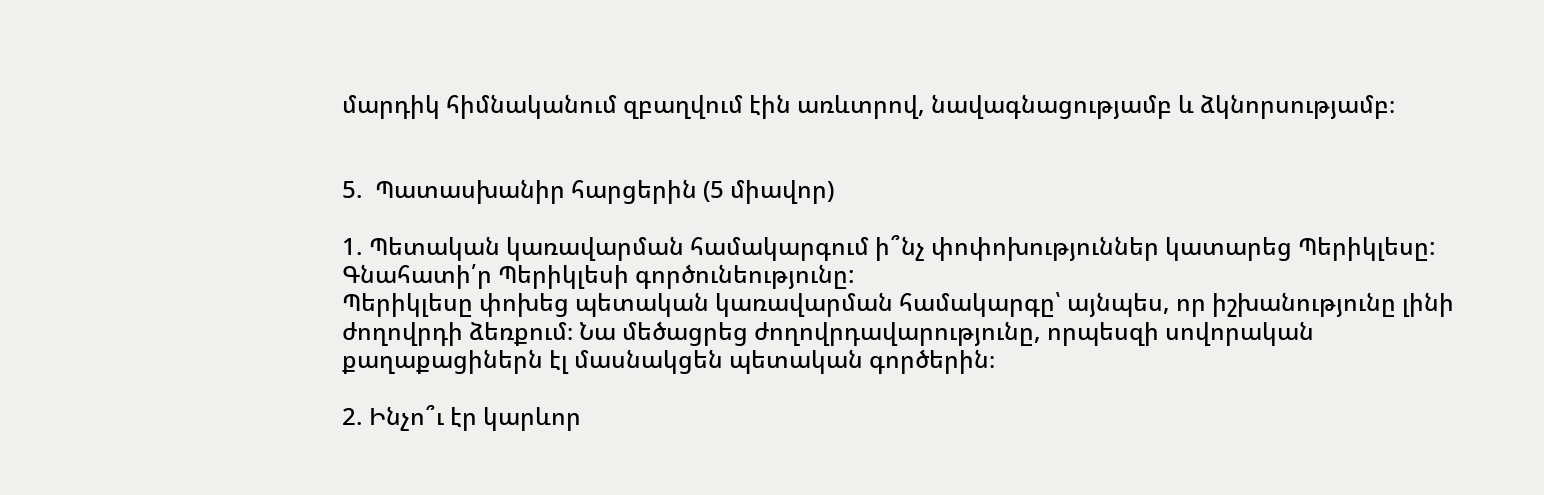մարդիկ հիմնականում զբաղվում էին առևտրով, նավագնացությամբ և ձկնորսությամբ։


5.  Պատասխանիր հարցերին (5 միավոր)

1. Պետական կառավարման համակարգում ի՞նչ փոփոխություններ կատարեց Պերիկլեսը: Գնահատի՛ր Պերիկլեսի գործունեությունը:
Պերիկլեսը փոխեց պետական կառավարման համակարգը՝ այնպես, որ իշխանությունը լինի ժողովրդի ձեռքում։ Նա մեծացրեց ժողովրդավարությունը, որպեսզի սովորական քաղաքացիներն էլ մասնակցեն պետական գործերին։

2. Ինչո՞ւ էր կարևոր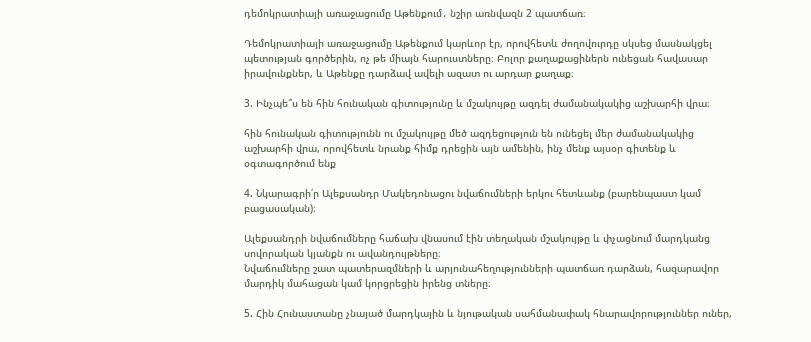դեմոկրատիայի առաջացումը Աթենքում․ նշիր առնվազն 2 պատճառ։

Դեմոկրատիայի առաջացումը Աթենքում կարևոր էր, որովհետև ժողովուրդը սկսեց մասնակցել պետության գործերին, ոչ թե միայն հարուստները։ Բոլոր քաղաքացիներն ունեցան հավասար իրավունքներ, և Աթենքը դարձավ ավելի ազատ ու արդար քաղաք։

3. Ինչպե՞ս են հին հունական գիտությունը և մշակույթը ազդել ժամանակակից աշխարհի վրա։

հին հունական գիտությունն ու մշակույթը մեծ ազդեցություն են ունեցել մեր ժամանակակից աշխարհի վրա, որովհետև նրանք հիմք դրեցին այն ամենին, ինչ մենք այսօր գիտենք և օգտագործում ենք

4. Նկարագրի՛ր Ալեքսանդր Մակեդոնացու նվաճումների երկու հետևանք (բարենպաստ կամ բացասական)։

Ալեքսանդրի նվաճումները հաճախ վնասում էին տեղական մշակույթը և փչացնում մարդկանց սովորական կյանքն ու ավանդույթները։
Նվաճումները շատ պատերազմների և արյունահեղությունների պատճառ դարձան, հազարավոր մարդիկ մահացան կամ կորցրեցին իրենց տները։

5. Հին Հունաստանը չնայած մարդկային և նյութական սահմանափակ հնարավորություններ ուներ,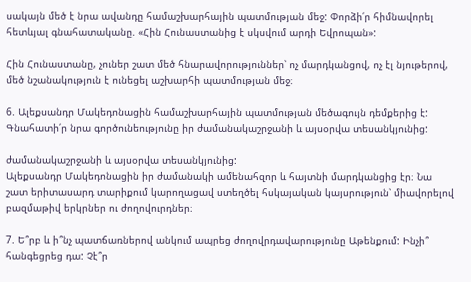սակայն մեծ է նրա ավանդը համաշխարհային պատմության մեջ: Փորձի՛ր հիմնավորել հետևյալ գնահատականը. «Հին Հունաստանից է սկսվում արդի Եվրոպան»:

Հին Հունաստանը, չուներ շատ մեծ հնարավորություններ՝ ոչ մարդկանցով, ոչ էլ նյութերով, մեծ նշանակություն է ունեցել աշխարհի պատմության մեջ։

6. Ալեքսանդր Մակեդոնացին համաշխարհային պատմության մեծագույն դեմքերից է: Գնահատի՛ր նրա գործունեությունը իր ժամանակաշրջանի և այսօրվա տեսանկյունից:

ժամանակաշրջանի և այսօրվա տեսանկյունից:
Ալեքսանդր Մակեդոնացին իր ժամանակի ամենահզոր և հայտնի մարդկանցից էր։ Նա շատ երիտասարդ տարիքում կարողացավ ստեղծել հսկայական կայսրություն՝ միավորելով բազմաթիվ երկրներ ու ժողովուրդներ։

7. Ե՞րբ և ի՞նչ պատճառներով անկում ապրեց ժողովրդավարությունը Աթենքում: Ինչի՞ հանգեցրեց դա: Չէ՞ր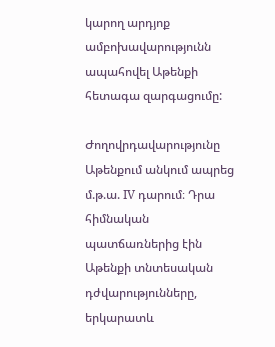կարող արդյոք ամբոխավարությունն ապահովել Աթենքի հետագա զարգացումը:

Ժողովրդավարությունը Աթենքում անկում ապրեց մ.թ.ա. IV դարում։ Դրա հիմնական պատճառներից էին Աթենքի տնտեսական դժվարությունները, երկարատև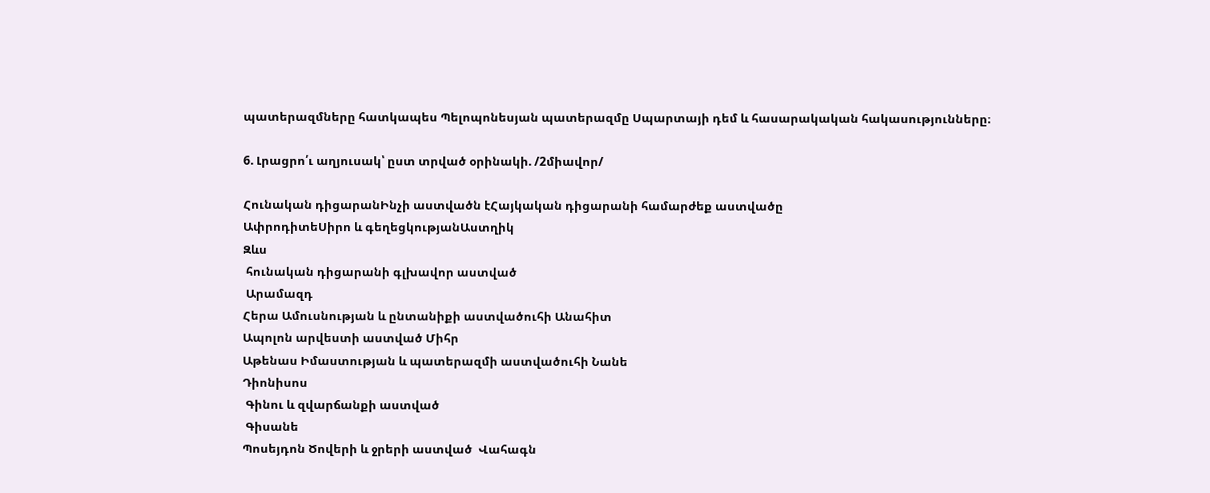պատերազմները հատկապես Պելոպոնեսյան պատերազմը Սպարտայի դեմ և հասարակական հակասությունները։

6. Լրացրո՛ւ աղյուսակ՝ ըստ տրված օրինակի. /2միավոր/

Հունական դիցարանԻնչի աստվածն էՀայկական դիցարանի համարժեք աստվածը
ԱփրոդիտեՍիրո և գեղեցկությանԱստղիկ
Զևս
 հունական դիցարանի գլխավոր աստված
 Արամազդ
Հերա Ամուսնության և ընտանիքի աստվածուհի Անահիտ
Ապոլոն արվեստի աստված Միհր
Աթենաս Իմաստության և պատերազմի աստվածուհի Նանե
Դիոնիսոս
 Գինու և զվարճանքի աստված
 Գիսանե
Պոսեյդոն Ծովերի և ջրերի աստված  Վահագն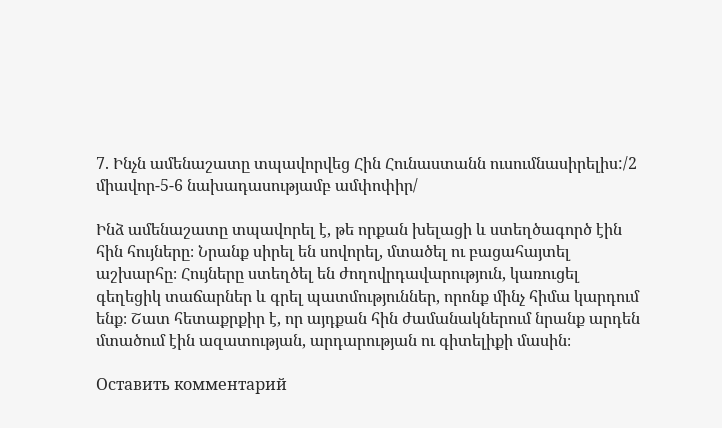7. Ինչն ամենաշատը տպավորվեց Հին Հունաստանն ուսումնասիրելիս:/2 միավոր-5-6 նախադասությամբ ամփոփիր/

Ինձ ամենաշատը տպավորել է, թե որքան խելացի և ստեղծագործ էին հին հույները։ Նրանք սիրել են սովորել, մտածել ու բացահայտել աշխարհը։ Հույները ստեղծել են ժողովրդավարություն, կառուցել գեղեցիկ տաճարներ և գրել պատմություններ, որոնք մինչ հիմա կարդում ենք։ Շատ հետաքրքիր է, որ այդքան հին ժամանակներում նրանք արդեն մտածում էին ազատության, արդարության ու գիտելիքի մասին։

Оставить комментарий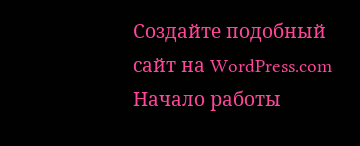Создайте подобный сайт на WordPress.com
Начало работы